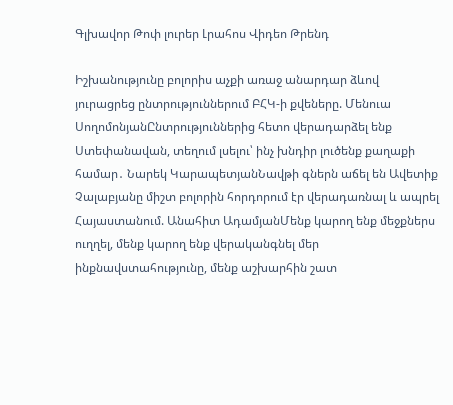Գլխավոր Թոփ լուրեր Լրահոս Վիդեո Թրենդ

Իշխանությունը բոլորիս աչքի առաջ անարդար ձևով յուրացրեց ընտրություններում ԲՀԿ-ի քվեները. Մենուա ՍողոմոնյանԸնտրություններից հետո վերադարձել ենք Ստեփանավան, տեղում լսելու՝ ինչ խնդիր լուծենք քաղաքի համար․ Նարեկ ԿարապետյանՆավթի գներն աճել են Ավետիք Չալաբյանը միշտ բոլորին հորդորում էր վերադառնալ և ապրել Հայաստանում. Անահիտ ԱդամյանՄենք կարող ենք մեջքներս ուղղել, մենք կարող ենք վերականգնել մեր ինքնավստահությունը, մենք աշխարհին շատ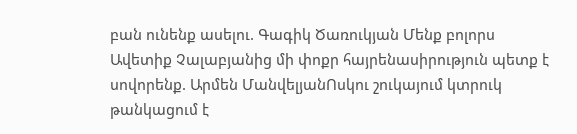բան ունենք ասելու. Գագիկ Ծառուկյան Մենք բոլորս Ավետիք Չալաբյանից մի փոքր հայրենասիրություն պետք է սովորենք. Արմեն ՄանվելյանՈսկու շուկայում կտրուկ թանկացում է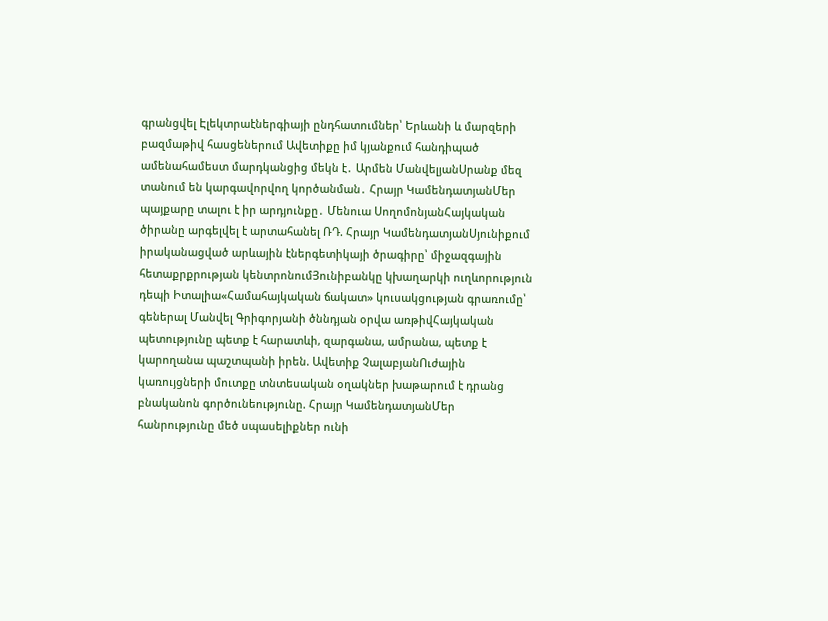գրանցվել Էլեկտրաէներգիայի ընդհատումներ՝ Երևանի և մարզերի բազմաթիվ հասցեներում Ավետիքը իմ կյանքում հանդիպած ամենահամեստ մարդկանցից մեկն է․ Արմեն ՄանվելյանՍրանք մեզ տանում են կարգավորվող կործանման․ Հրայր ԿամենդատյանՄեր պայքարը տալու է իր արդյունքը․ Մենուա ՍողոմոնյանՀայկական ծիրանը արգելվել է արտահանել ՌԴ. Հրայր ԿամենդատյանՍյունիքում իրականացված արևային էներգետիկայի ծրագիրը՝ միջազգային հետաքրքրության կենտրոնումՅունիբանկը կխաղարկի ուղևորություն դեպի Իտալիա«Համահայկական ճակատ» կուսակցության գրառումը՝ գեներալ Մանվել Գրիգորյանի ծննդյան օրվա առթիվՀայկական պետությունը պետք է հարատևի, զարգանա, ամրանա, պետք է կարողանա պաշտպանի իրեն. Ավետիք ՉալաբյանՈւժային կառույցների մուտքը տնտեսական օղակներ խաթարում է դրանց բնականոն գործունեությունը. Հրայր ԿամենդատյանՄեր հանրությունը մեծ սպասելիքներ ունի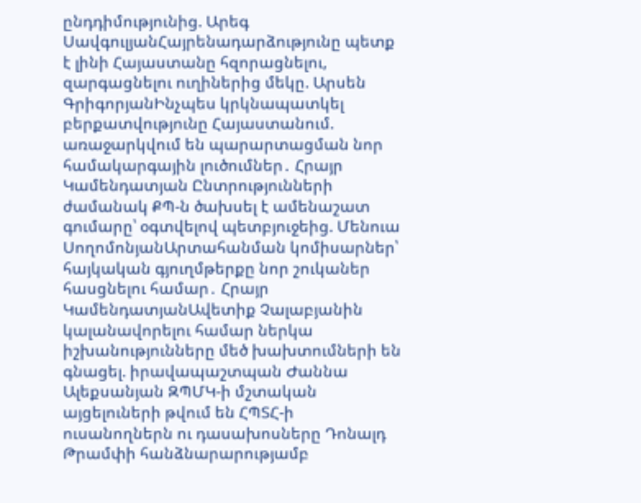ընդդիմությունից. Արեգ ՍավգուլյանՀայրենադարձությունը պետք է լինի Հայաստանը հզորացնելու, զարգացնելու ուղիներից մեկը. Արսեն ԳրիգորյանԻնչպես կրկնապատկել բերքատվությունը Հայաստանում. առաջարկվում են պարարտացման նոր համակարգային լուծումներ․ Հրայր Կամենդատյան Ընտրությունների ժամանակ ՔՊ-ն ծախսել է ամենաշատ գումարը՝ օգտվելով պետբյուջեից. Մենուա ՍողոմոնյանԱրտահանման կոմիսարներ՝ հայկական գյուղմթերքը նոր շուկաներ հասցնելու համար․ Հրայր ԿամենդատյանԱվետիք Չալաբյանին կալանավորելու համար ներկա իշխանությունները մեծ խախտումների են գնացել. իրավապաշտպան Ժաննա Ալեքսանյան ԶՊՄԿ-ի մշտական այցելուների թվում են ՀՊՏՀ-ի ուսանողներն ու դասախոսները Դոնալդ Թրամփի հանձնարարությամբ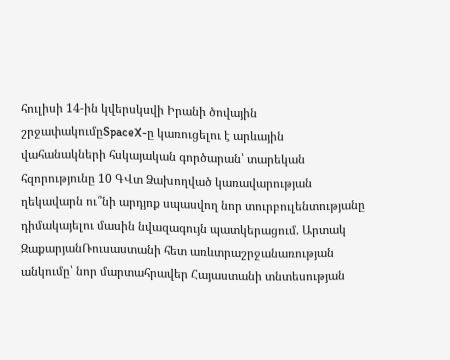հուլիսի 14-ին կվերսկսվի Իրանի ծովային շրջափակումըSpaceX-ը կառուցելու է արևային վահանակների հսկայական գործարան՝ տարեկան հզորությունը 10 ԳՎտ Ձախողված կառավարության ղեկավարն ու՞նի արդյոք սպասվող նոր տուրբուլենտությանը դիմակայելու մասին նվազագույն պատկերացում. Արտակ ԶաքարյանՌուսաստանի հետ առևտրաշրջանառության անկումը՝ նոր մարտահրավեր Հայաստանի տնտեսության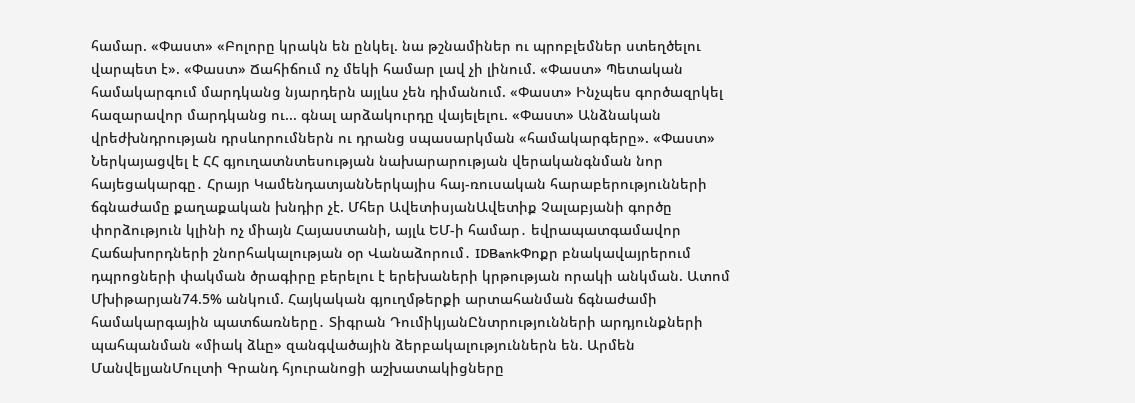համար. «Փաստ» «Բոլորը կրակն են ընկել. նա թշնամիներ ու պրոբլեմներ ստեղծելու վարպետ է». «Փաստ» Ճահիճում ոչ մեկի համար լավ չի լինում. «Փաստ» Պետական համակարգում մարդկանց նյարդերն այլևս չեն դիմանում. «Փաստ» Ինչպես գործազրկել հազարավոր մարդկանց ու... գնալ արձակուրդը վայելելու. «Փաստ» Անձնական վրեժխնդրության դրսևորումներն ու դրանց սպասարկման «համակարգերը». «Փաստ» Ներկայացվել է ՀՀ գյուղատնտեսության նախարարության վերականգնման նոր հայեցակարգը․ Հրայր ԿամենդատյանՆերկայիս հայ-ռուսական հարաբերությունների ճգնաժամը քաղաքական խնդիր չէ. Մհեր ԱվետիսյանԱվետիք Չալաբյանի գործը փորձություն կլինի ոչ միայն Հայաստանի, այլև ԵՄ-ի համար․ եվրապատգամավոր Հաճախորդների շնորհակալության օր Վանաձորում․ IDBankՓոքր բնակավայրերում դպրոցների փակման ծրագիրը բերելու է երեխաների կրթության որակի անկման. Ատոմ Մխիթարյան74.5% անկում. Հայկական գյուղմթերքի արտահանման ճգնաժամի համակարգային պատճառները․ Տիգրան ԴումիկյանԸնտրությունների արդյունքների պահպանման «միակ ձևը» զանգվածային ձերբակալություններն են. Արմեն ՄանվելյանՄուլտի Գրանդ հյուրանոցի աշխատակիցները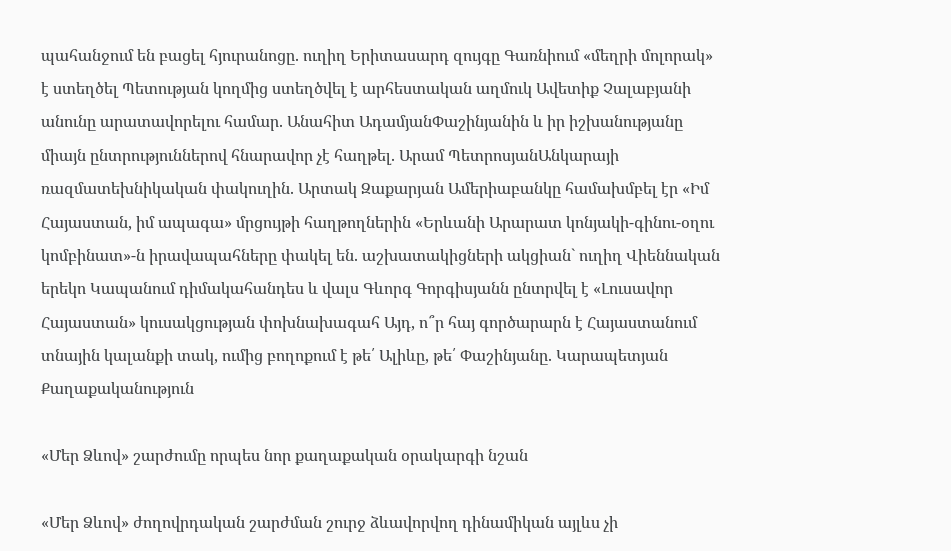պահանջում են բացել հյուրանոցը. ուղիղ Երիտասարդ զույգը Գառնիում «մեղրի մոլորակ» է ստեղծել Պետության կողմից ստեղծվել է արհեստական աղմուկ Ավետիք Չալաբյանի անունը արատավորելու համար. Անահիտ ԱդամյանՓաշինյանին և իր իշխանությանը միայն ընտրություններով հնարավոր չէ հաղթել. Արամ ՊետրոսյանԱնկարայի ռազմատեխնիկական փակուղին. Արտակ Զաքարյան Ամերիաբանկը համախմբել էր «Իմ Հայաստան, իմ ապագա» մրցույթի հաղթողներին «Երևանի Արարատ կոնյակի-գինու-օղու կոմբինատ»-ն իրավապահները փակել են. աշխատակիցների ակցիան` ուղիղ Վիեննական երեկո Կապանում դիմակահանդես և վալս Գևորգ Գորգիսյանն ընտրվել է «Լուսավոր Հայաստան» կուսակցության փոխնախագահ Այդ, ո՞ր հայ գործարարն է Հայաստանում տնային կալանքի տակ, ումից բողոքում է թե՛ Ալիևը, թե՛ Փաշինյանը. Կարապետյան
Քաղաքականություն

«Մեր Ձևով» շարժումը որպես նոր քաղաքական օրակարգի նշան

«Մեր Ձևով» ժողովրդական շարժման շուրջ ձևավորվող դինամիկան այլևս չի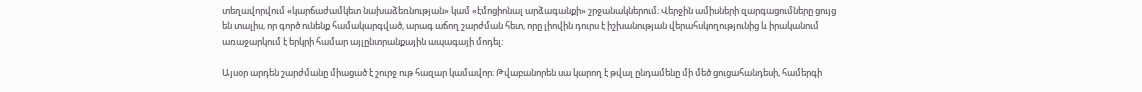տեղավորվում «կարճաժամկետ նախաձեռնության» կամ «էմոցիոնալ արձագանքի» շրջանակներում։ Վերջին ամիսների զարգացումները ցույց են տալիս, որ գործ ունենք համակարգված, արագ աճող շարժման հետ, որը լիովին դուրս է իշխանության վերահսկողությունից և իրականում առաջարկում է երկրի համար այլընտրանքային ապագայի մոդել։

Այսօր արդեն շարժմանը միացած է շուրջ ութ հազար կամավոր։ Թվաբանորեն սա կարող է թվալ ընդամենը մի մեծ ցուցահանդեսի, համերգի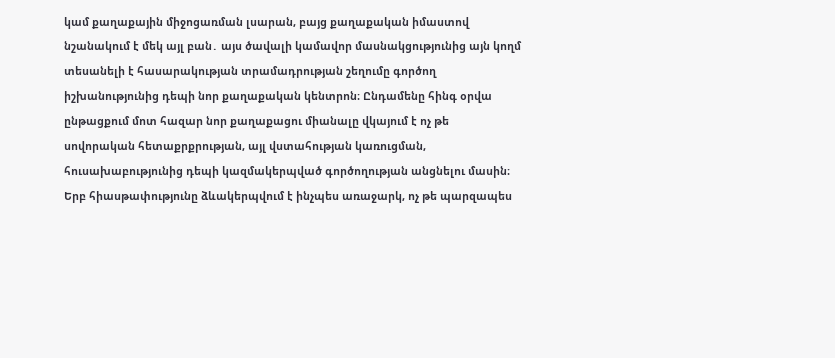կամ քաղաքային միջոցառման լսարան, բայց քաղաքական իմաստով նշանակում է մեկ այլ բան․ այս ծավալի կամավոր մասնակցությունից այն կողմ տեսանելի է հասարակության տրամադրության շեղումը գործող իշխանությունից դեպի նոր քաղաքական կենտրոն։ Ընդամենը հինգ օրվա ընթացքում մոտ հազար նոր քաղաքացու միանալը վկայում է ոչ թե սովորական հետաքրքրության, այլ վստահության կառուցման, հուսախաբությունից դեպի կազմակերպված գործողության անցնելու մասին։ Երբ հիասթափությունը ձևակերպվում է ինչպես առաջարկ, ոչ թե պարզապես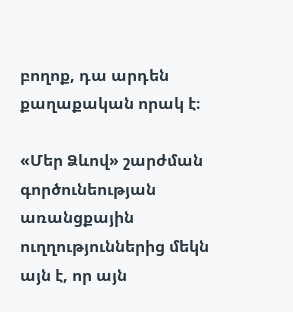բողոք, դա արդեն քաղաքական որակ է։

«Մեր Ձևով» շարժման գործունեության առանցքային ուղղություններից մեկն այն է, որ այն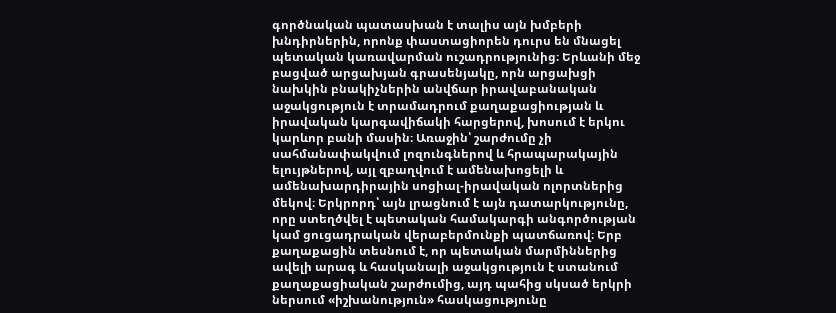գործնական պատասխան է տալիս այն խմբերի խնդիրներին, որոնք փաստացիորեն դուրս են մնացել պետական կառավարման ուշադրությունից։ Երևանի մեջ բացված արցախյան գրասենյակը, որն արցախցի նախկին բնակիչներին անվճար իրավաբանական աջակցություն է տրամադրում քաղաքացիության և իրավական կարգավիճակի հարցերով, խոսում է երկու կարևոր բանի մասին։ Առաջին՝ շարժումը չի սահմանափակվում լոզունգներով և հրապարակային ելույթներով, այլ զբաղվում է ամենախոցելի և ամենախարդիրային սոցիալ-իրավական ոլորտներից մեկով։ Երկրորդ՝ այն լրացնում է այն դատարկությունը, որը ստեղծվել է պետական համակարգի անգործության կամ ցուցադրական վերաբերմունքի պատճառով։ Երբ քաղաքացին տեսնում է, որ պետական մարմիններից ավելի արագ և հասկանալի աջակցություն է ստանում քաղաքացիական շարժումից, այդ պահից սկսած երկրի ներսում «իշխանություն» հասկացությունը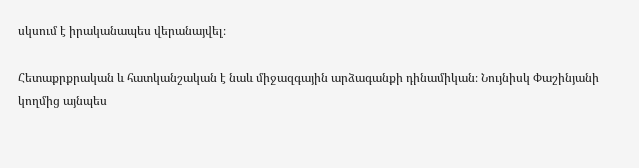սկսում է իրականապես վերանայվել։

Հետաքրքրական և հատկանշական է նաև միջազգային արձագանքի դինամիկան։ Նույնիսկ Փաշինյանի կողմից այնպես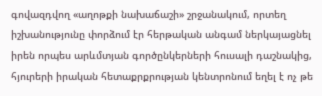գովազդվող «աղոթքի նախաճաշի» շրջանակում, որտեղ իշխանությունը փորձում էր հերթական անգամ ներկայացնել իրեն որպես արևմտյան գործընկերների հուսալի դաշնակից, հյուրերի իրական հետաքրքրության կենտրոնում եղել է ոչ թե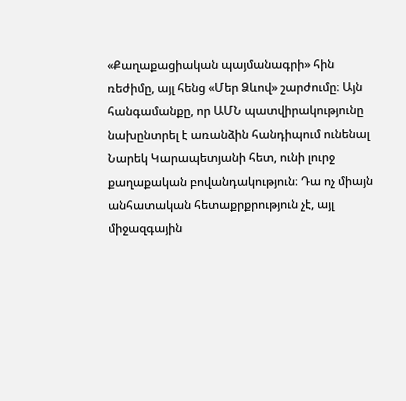«Քաղաքացիական պայմանագրի» հին ռեժիմը, այլ հենց «Մեր Ձևով» շարժումը։ Այն հանգամանքը, որ ԱՄՆ պատվիրակությունը նախընտրել է առանձին հանդիպում ունենալ Նարեկ Կարապետյանի հետ, ունի լուրջ քաղաքական բովանդակություն։ Դա ոչ միայն անհատական հետաքրքրություն չէ, այլ միջազգային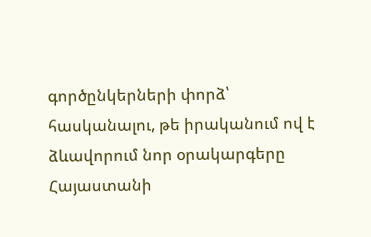գործընկերների փորձ՝ հասկանալու, թե իրականում ով է ձևավորում նոր օրակարգերը Հայաստանի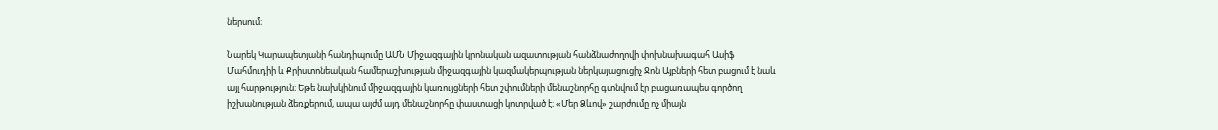ներսում։

Նարեկ Կարապետյանի հանդիպումը ԱՄՆ Միջազգային կրոնական ազատության հանձնաժողովի փոխնախագահ Ասիֆ Մահմուդիի և Քրիստոնեական համերաշխության միջազգային կազմակերպության ներկայացուցիչ Ջոն Այբների հետ բացում է նաև այլ հարթություն։ Եթե նախկինում միջազգային կառույցների հետ շփումների մենաշնորհը գտնվում էր բացառապես գործող իշխանության ձեռքերում, ապա այժմ այդ մենաշնորհը փաստացի կոտրված է։ «Մեր Ձևով» շարժումը ոչ միայն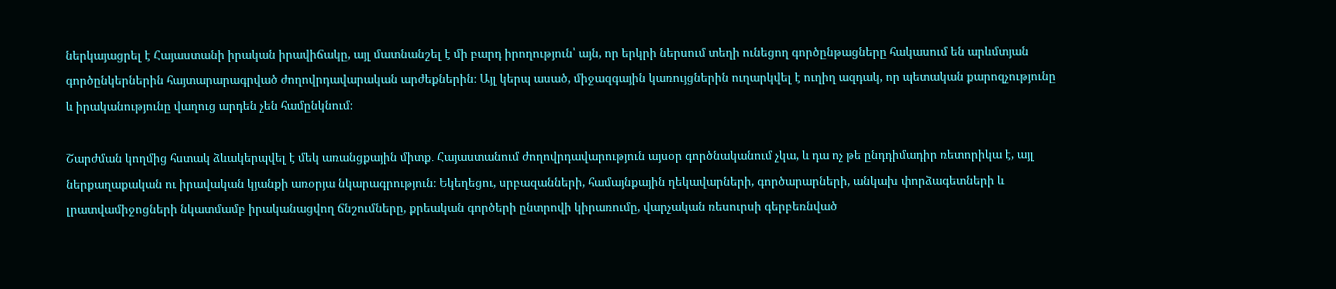ներկայացրել է Հայաստանի իրական իրավիճակը, այլ մատնանշել է մի բարդ իրողություն՝ այն, որ երկրի ներսում տեղի ունեցող գործընթացները հակասում են արևմտյան գործընկերներին հայտարարագրված ժողովրդավարական արժեքներին։ Այլ կերպ ասած, միջազգային կառույցներին ուղարկվել է ուղիղ ազդակ, որ պետական քարոզչությունը և իրականությունը վաղուց արդեն չեն համընկնում։

Շարժման կողմից հստակ ձևակերպվել է մեկ առանցքային միտք․ Հայաստանում ժողովրդավարություն այսօր գործնականում չկա, և դա ոչ թե ընդդիմադիր ռետորիկա է, այլ ներքաղաքական ու իրավական կյանքի առօրյա նկարագրություն։ Եկեղեցու, սրբազանների, համայնքային ղեկավարների, գործարարների, անկախ փորձագետների և լրատվամիջոցների նկատմամբ իրականացվող ճնշումները, քրեական գործերի ընտրովի կիրառումը, վարչական ռեսուրսի գերբեռնված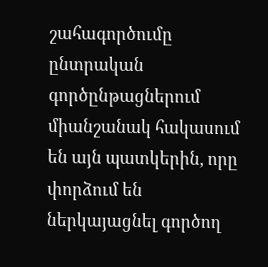շահագործումը ընտրական գործընթացներում միանշանակ հակասում են այն պատկերին, որը փորձում են ներկայացնել գործող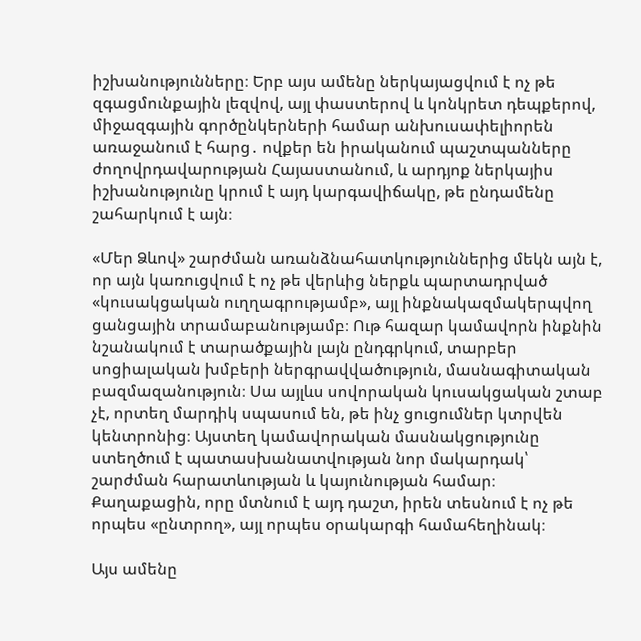իշխանությունները։ Երբ այս ամենը ներկայացվում է ոչ թե զգացմունքային լեզվով, այլ փաստերով և կոնկրետ դեպքերով, միջազգային գործընկերների համար անխուսափելիորեն առաջանում է հարց․ ովքեր են իրականում պաշտպանները ժողովրդավարության Հայաստանում, և արդյոք ներկայիս իշխանությունը կրում է այդ կարգավիճակը, թե ընդամենը շահարկում է այն։

«Մեր Ձևով» շարժման առանձնահատկություններից մեկն այն է, որ այն կառուցվում է ոչ թե վերևից ներքև պարտադրված «կուսակցական ուղղագրությամբ», այլ ինքնակազմակերպվող ցանցային տրամաբանությամբ։ Ութ հազար կամավորն ինքնին նշանակում է տարածքային լայն ընդգրկում, տարբեր սոցիալական խմբերի ներգրավվածություն, մասնագիտական բազմազանություն։ Սա այլևս սովորական կուսակցական շտաբ չէ, որտեղ մարդիկ սպասում են, թե ինչ ցուցումներ կտրվեն կենտրոնից։ Այստեղ կամավորական մասնակցությունը ստեղծում է պատասխանատվության նոր մակարդակ՝ շարժման հարատևության և կայունության համար։ Քաղաքացին, որը մտնում է այդ դաշտ, իրեն տեսնում է ոչ թե որպես «ընտրող», այլ որպես օրակարգի համահեղինակ։

Այս ամենը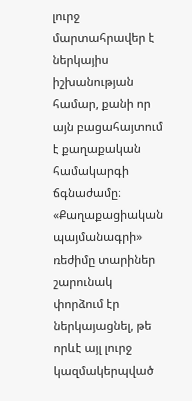լուրջ մարտահրավեր է ներկայիս իշխանության համար, քանի որ այն բացահայտում է քաղաքական համակարգի ճգնաժամը։ «Քաղաքացիական պայմանագրի» ռեժիմը տարիներ շարունակ փորձում էր ներկայացնել, թե որևէ այլ լուրջ կազմակերպված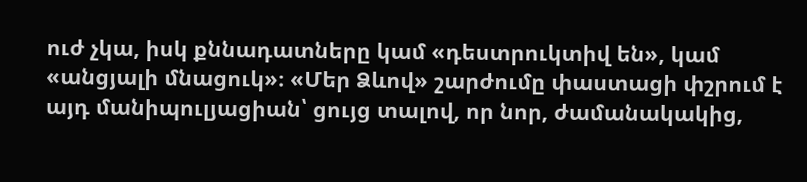ուժ չկա, իսկ քննադատները կամ «դեստրուկտիվ են», կամ «անցյալի մնացուկ»։ «Մեր Ձևով» շարժումը փաստացի փշրում է այդ մանիպուլյացիան՝ ցույց տալով, որ նոր, ժամանակակից,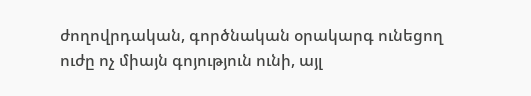ժողովրդական, գործնական օրակարգ ունեցող ուժը ոչ միայն գոյություն ունի, այլ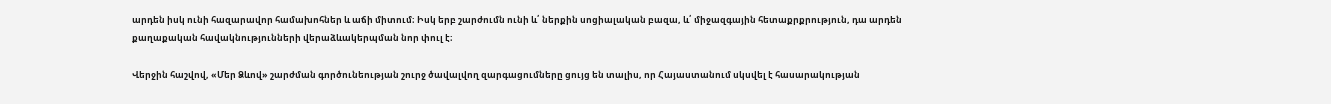արդեն իսկ ունի հազարավոր համախոհներ և աճի միտում։ Իսկ երբ շարժումն ունի և՛ ներքին սոցիալական բազա, և՛ միջազգային հետաքրքրություն, դա արդեն քաղաքական հավակնությունների վերաձևակերպման նոր փուլ է։

Վերջին հաշվով, «Մեր Ձևով» շարժման գործունեության շուրջ ծավալվող զարգացումները ցույց են տալիս, որ Հայաստանում սկսվել է հասարակության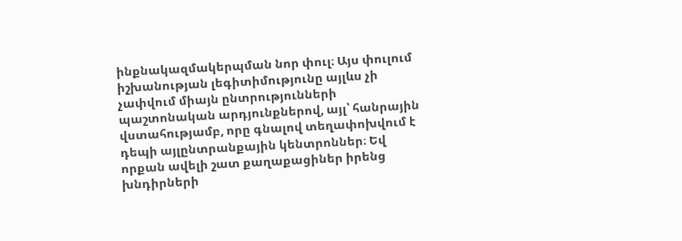ինքնակազմակերպման նոր փուլ։ Այս փուլում իշխանության լեգիտիմությունը այլևս չի չափվում միայն ընտրությունների պաշտոնական արդյունքներով, այլ՝ հանրային վստահությամբ, որը գնալով տեղափոխվում է դեպի այլընտրանքային կենտրոններ։ Եվ որքան ավելի շատ քաղաքացիներ իրենց խնդիրների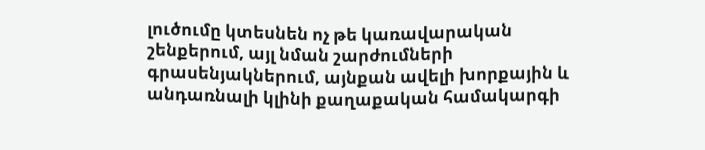լուծումը կտեսնեն ոչ թե կառավարական շենքերում, այլ նման շարժումների գրասենյակներում, այնքան ավելի խորքային և անդառնալի կլինի քաղաքական համակարգի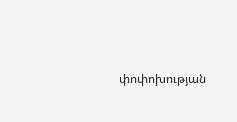փոփոխության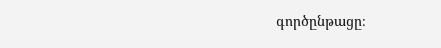գործընթացը։